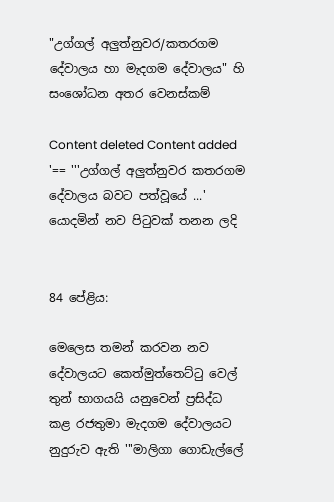"උග්ගල් අලුත්නුවර/කතරගම දේවාලය හා මැදගම දේවාලය" හි සංශෝධන අතර වෙනස්කම්

Content deleted Content added
'== '''උග්ගල් අලුත්නුවර කතරගම දේවාලය බවට පත්වූයේ ...' යොදමින් නව පිටුවක් තනන ලදි


84 පේළිය:

මෙලෙස තමන් කරවන නව දේවාලයට කෙත්මුත්තෙට්ටු වෙල් තුන් භාගයයි යනුවෙන් ප්‍රසිද්ධ කළ රජතුමා මැදගම දේවාලයට නුදුරුව ඇති '''මාලිගා ගොඩැල්ලේ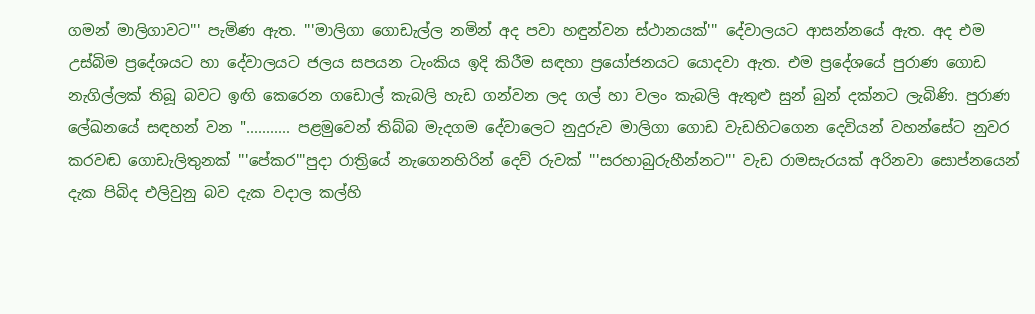ගමන් මාලිගාවට''' පැමිණ ඇත. '''මාලිගා ගොඩැල්ල නමින් අද පවා හඳුන්වන ස්ථානයක්''' දේවාලයට ආසන්නයේ ඇත. අද එම උස්බිම ප්‍රදේශයට හා දේවාලයට ජලය සපයන ටැංකිය ඉදි කිරීම සඳහා ප්‍රයෝජනයට යොදවා ඇත. එම ප්‍රදේශයේ පුරාණ ගොඩ නැගිල්ලක් තිබූ බවට ඉඟි කෙරෙන ගඩොල් කැබලි හැඩ ගන්වන ලද ගල් හා වලං කැබලි ඇතුළු සුන් බුන් දක්නට ලැබිණි. පුරාණ ලේඛනයේ සඳහන් වන "........... පළමුවෙන් තිබ්බ මැදගම දේවාලෙට නුදුරුව මාලිගා ගොඩ වැඩහිටගෙන දෙවියන් වහන්සේට නුවර කරවඬ ගොඩැලිතුනක් '''පේකර'''පුදා රාත්‍රියේ නැගෙනහිරින් දෙව් රුවක් '''සරහාබුරුහීන්නට''' වැඩ රාමසැරයක් අරිනවා සොප්නයෙන් දැක පිබිද එලිවුනු බව දැක වදාල කල්හි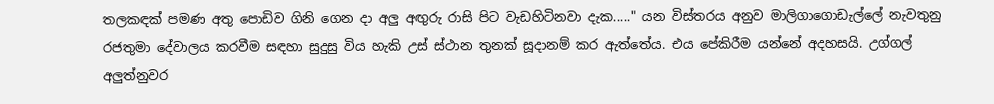තලකඳක් පමණ අතු පොඩිව ගිනි ගෙන දා අලු අඟුරු රාසි පිට වැඩහිටිනවා දැක....." යන විස්තරය අනුව මාලිගාගොඩැල්ලේ නැවතුනු රජතුමා දේවාලය කරවීම සඳහා සුදුසු විය හැකි උස් ස්ථාන තුනක් සූදානම් කර ඇත්තේය. එය පේකිරීම යන්නේ අදහසයි. උග්ගල් අලුත්නුවර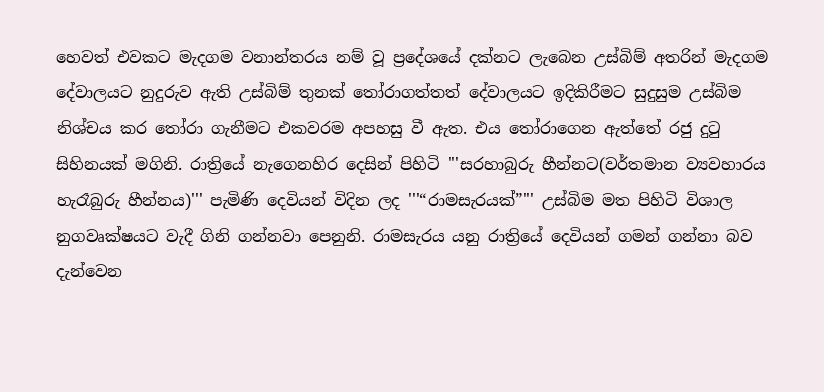හෙවත් එවකට මැදගම වනාන්තරය නම් වූ ප්‍රදේශයේ දක්නට ලැබෙන උස්බිම් අතරින් මැදගම දේවාලයට නුදුරුව ඇති උස්බිම් තුනක් තෝරාගත්තත් දේවාලයට ඉදිකිරීමට සුදුසුම උස්බිම නිශ්චය කර තෝරා ගැනීමට එකවරම අපහසු වී ඇත. එය තෝරාගෙන ඇත්තේ රජු දුටු සිහිනයක් මගිනි. රාත්‍රියේ නැගෙනහිර දෙසින් පිහිටි '''සරහාබුරු හීන්නට(වර්තමාන ව්‍යවහාරය හැරෑබුරු හීන්නය)''' පැමිණි දෙවියන් විදින ලද '''“රාමසැරයක්”''' උස්බිම මත පිහිටි විශාල නුගවෘක්ෂයට වැදී ගිනි ගන්නවා පෙනුනි. රාමසැරය යනු රාත්‍රියේ දෙවියන් ගමන් ගන්නා බව දැන්වෙන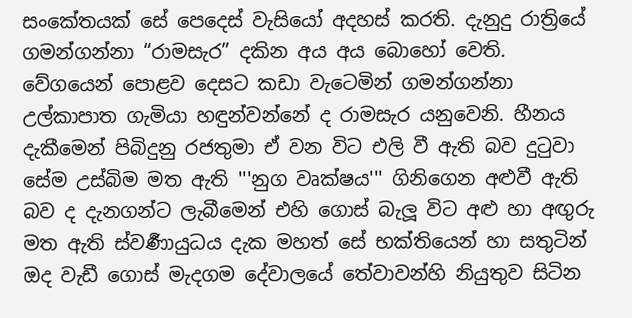සංකේතයක් සේ පෙදෙස් වැසියෝ අදහස් කරති. දැනුදු රාත්‍රියේ ගමන්ගන්නා “රාමසැර” දකින අය අය බො‍හෝ වෙති. වේගයෙන් පොළව දෙසට කඩා වැටෙමින් ගමන්ගන්නා උල්කාපාත ගැමියා හඳුන්වන්නේ ද රාමසැර යනුවෙනි. හීනය දැකීමෙන් පිබිදුනු රජතුමා ඒ වන විට එලි වී ඇති බව දුටුවා සේම උස්බිම මත ඇති '''නුග වෘක්ෂය''' ගිනිගෙන අළුවී ඇති බව ද දැනගන්ට ලැබීමෙන් එහි ගොස් බැලූ විට අළු හා අඟුරු මත ඇති ස්වර්‍ණායුධය දැක මහත් සේ භක්තියෙන් හා සතුටින් ඔද වැඩී ගොස් මැදගම දේවාලයේ තේවාවන්හි නියුතුව සිටින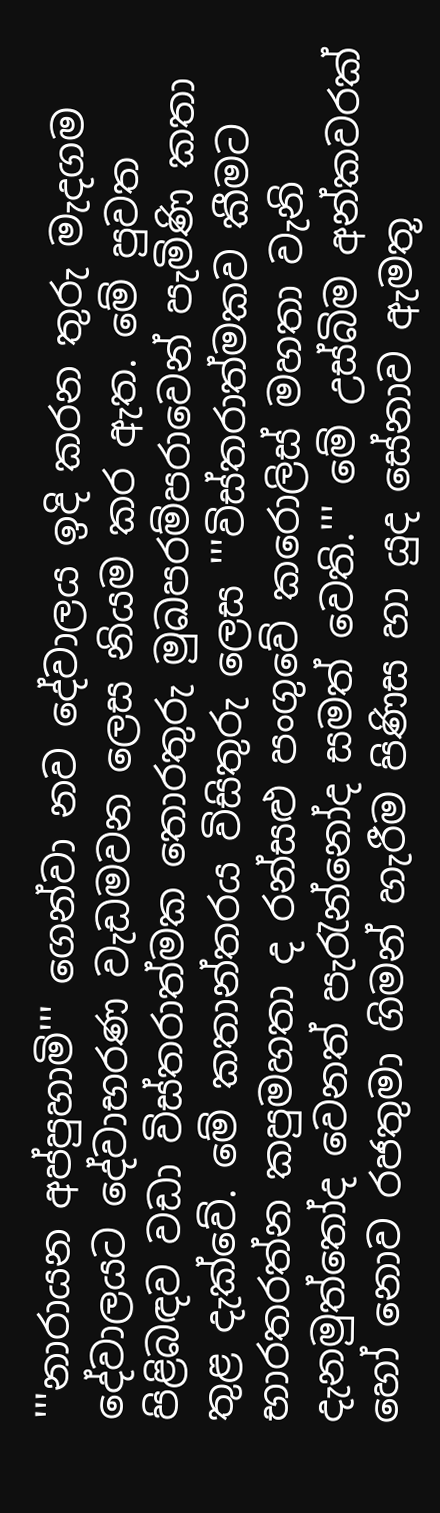'''නාරායන අප්පුහාමි''' ගෙන්වා නව දේවාලය ඉදි කරන තුරු මැදගම දේවාලයට දේවාභරණ වැඩමවන ලෙස නියම කර ඇත. මේ පුවත පිළිබඳව වඩා විස්තරාත්මක තොරතුරු මුඛපරම්පරාවෙන් පැමිණි කතා තුළ දැක්වේ. මේ කතාන්තරය විසිතුරු ලෙස '''විස්තරාත්මකව කීමට භාරතරත්න කපුමහතා ද රන්සළු පංගුවේ කරොලිස් මහතා වැනි දැනමුත්තෝද වෙනත් පැරැන්නෝද සමත් වෙති.''' මේ උස්බිම අන්කවරක් හෝ නොව රජතුමා ගිමන් හැරීම පිණිස හා යුද සේනාව ඇමතූ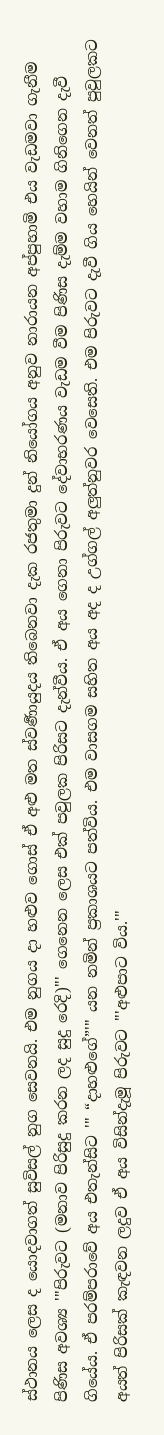ස්ථානය ලෙස ද යොදවාගත් සුවිසල් නුග සෙවනයි. එම නුගය දා හළුව ගොස් ඒ අළු මත ස්වර්‍ණායුදය තිබෙනවා දැක රජතුමා දුන් නියෝගය අනුව නාරායන අප්පුහාමි එය වැඩමවා ගැනීම පිණිස අවශ්‍ය '''පිරුවට (මනාව පිරිසුදු කරන ලද සුදු රෙදි)''' ගෙනෙන ලෙස එක් පවුලක පිරිසට දැන්වීය. ඒ අය ගෙනා පිරුවට දේවාභරණය වැඩම වීම පිණිස දැම්ම වහාම ගිනිගෙන දැවී ගියේය. ඒ පරම්පරාවේ අය එතැන්සිට ''' “දාහළුගේ”''' යන නමින් ප්‍රකාශයට පත්විය. එම වාසගම සහිත අය අද ද උග්ගල් අලුත්නුවර වෙසෙති. එම පිරුවට දැවී ගිය හෙයින් වෙනත් පුවුලකට අයත් පිරිසක් කැඳවන ලදුව ඒ අය විසින්දැමූ පිරුවට '''අළුපාට විය.'''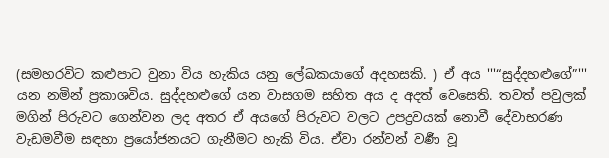(සමහරවිට කළුපාට වුනා විය හැකිය යනු ලේඛකයාගේ අදහසකි. ) ඒ අය '''“සුද්දහළුගේ”''' යන නමින් ප්‍රකාශවිය. සුද්දහළුගේ යන වාසගම සහිත අය ද අදත් වෙසෙති. තවත් පවුලක් මගින් පිරුවට ගෙන්වන ලද අතර ඒ අයගේ පිරුවට වලට උපද්‍රවයක් නොවී දේවාභරණ වැඩමවීම සඳහා ප්‍රයෝජනයට ගැනීමට හැකි විය. ඒවා රන්වන් වර්‍ණ වූ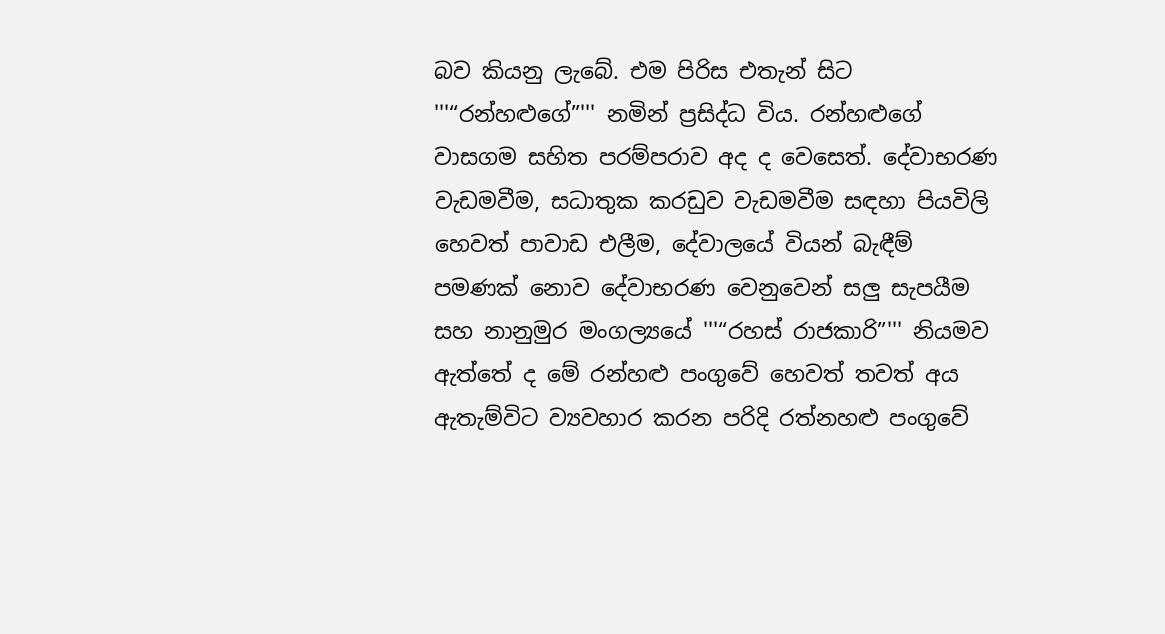බව කියනු ලැබේ. එම පිරිස එතැන් සිට '''“රන්හළුගේ”''' නමින් ප්‍රසිද්ධ විය. රන්හළුගේ වාසගම සහිත පරම්පරාව අද ද වෙසෙත්. දේවාභරණ වැඩමවීම, සධාතුක කරඩුව වැඩමවීම සඳහා පියවිලි හෙවත් පාවාඩ එලීම, දේවාලයේ වියන් බැඳීම් පමණක් නොව දේවාභරණ වෙනුවෙන් සලු සැපයීම සහ නානුමුර මංගල්‍යයේ '''“රහස් රාජකාරි”''' නියමව ඇත්තේ ද මේ රන්හළු පංගුවේ හෙවත් තවත් අය ඇතැම්විට ව්‍යවහාර කරන පරිදි රත්නහළු පංගුවේ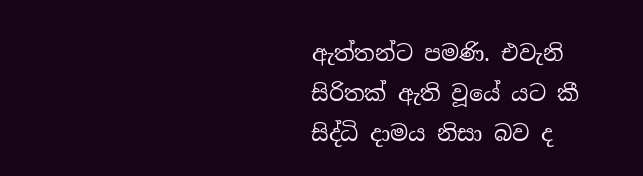ඇත්තන්ට පමණි. එවැනි සිරිතක් ඇති වූයේ යට කී සිද්ධි දාමය නිසා බව ද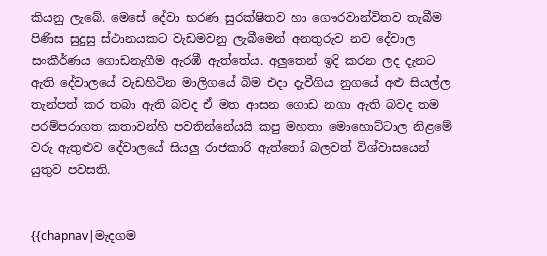කියනු ලැබේ. මෙසේ දේවා භරණ සුරක්ෂිතව හා ගෞරවාන්විතව තැබීම පිණිස සුදුසු ස්ථානයකට වැඩමවනු ලැබීමෙන් අනතුරුව නව දේවාල සංකීර්ණය ගොඩනැගීම ඇරඹී ඇත්තේය. අලුතෙන් ඉදි කරන ලද දැනට ඇති දේවාලයේ වැඩහිටින මාලිගයේ බිම එදා දැවීගිය නුගයේ අළු සියල්ල තැන්පත් කර තබා ඇති බවද ඒ මත ආසන ගොඩ නගා ඇති බවද තම පරම්පරාගත කතාවන්හි පවතින්නේයයි කපු මහතා මොහොට්ටාල නිළමේ වරු ඇතුළුව දේවාලයේ සියලු රාජකාරි ඇත්තෝ බලවත් විශ්වාසයෙන් යුතුව පවසති.


{{chapnav|මැදගම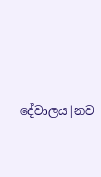දේවාලය|නව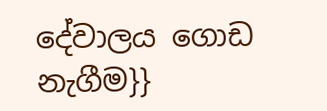දේවාලය ගොඩ නැගීම}}